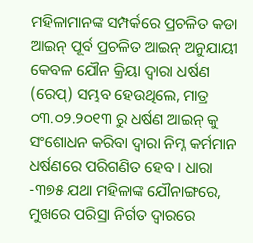ମହିଳାମାନଙ୍କ ସମ୍ପର୍କରେ ପ୍ରଚଳିତ କଡା ଆଇନ୍ ପୂର୍ବ ପ୍ରଚଳିତ ଆଇନ୍ ଅନୁଯାୟୀ କେବଳ ଯୌନ କ୍ରିୟା ଦ୍ଵାରା ଧର୍ଷଣ (ରେପ୍) ସମ୍ଭବ ହେଉଥିଲେ, ମାତ୍ର ୦୩.୦୨.୨୦୧୩ ରୁ ଧର୍ଷଣ ଆଇନ୍ କୁ ସଂଶୋଧନ କରିବା ଦ୍ଵାରା ନିମ୍ନ କର୍ମମାନ ଧର୍ଷଣରେ ପରିଗଣିତ ହେବ । ଧାରା -୩୭୫ ଯଥା ମହିଳାଙ୍କ ଯୌନାଙ୍ଗରେ, ମୁଖରେ ପରିସ୍ରା ନିର୍ଗତ ଦ୍ଵାରରେ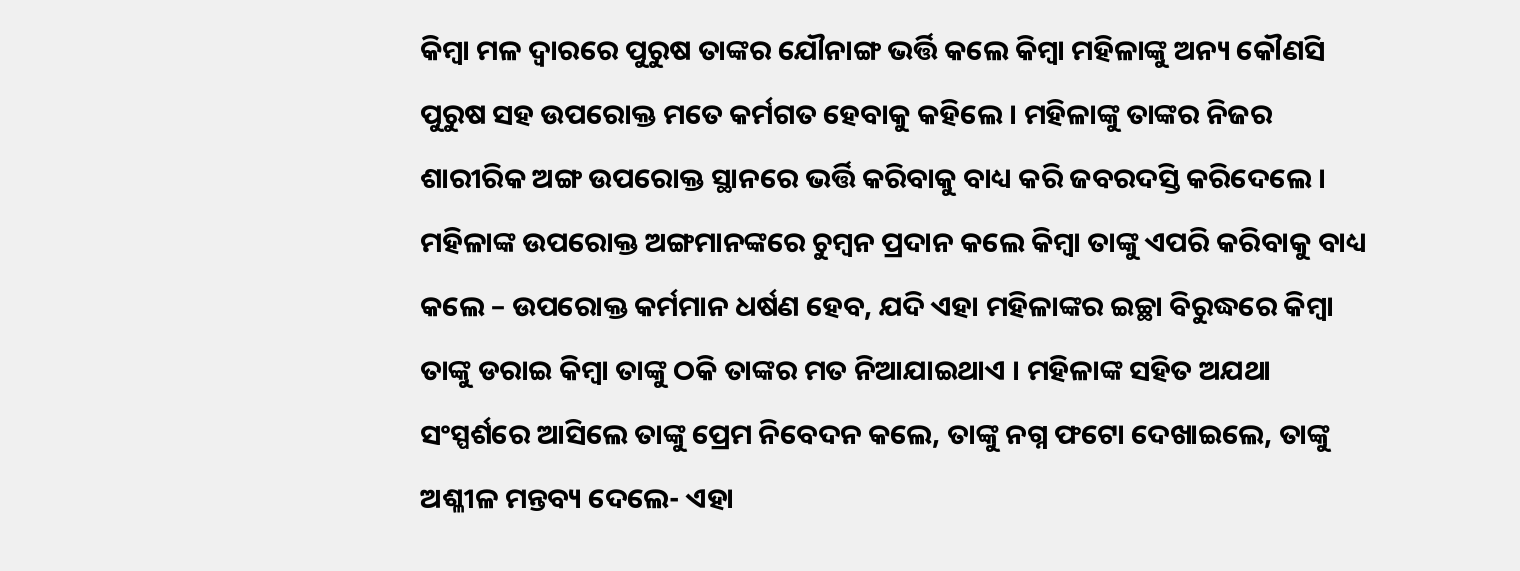କିମ୍ବା ମଳ ଦ୍ଵାରରେ ପୁରୁଷ ତାଙ୍କର ଯୌନାଙ୍ଗ ଭର୍ତ୍ତି କଲେ କିମ୍ବା ମହିଳାଙ୍କୁ ଅନ୍ୟ କୌଣସି ପୁରୁଷ ସହ ଉପରୋକ୍ତ ମତେ କର୍ମଗତ ହେବାକୁ କହିଲେ । ମହିଳାଙ୍କୁ ତାଙ୍କର ନିଜର ଶାରୀରିକ ଅଙ୍ଗ ଉପରୋକ୍ତ ସ୍ଥାନରେ ଭର୍ତ୍ତି କରିବାକୁ ବାଧ୍ୟ କରି ଜବରଦସ୍ତି କରିଦେଲେ । ମହିଳାଙ୍କ ଉପରୋକ୍ତ ଅଙ୍ଗମାନଙ୍କରେ ଚୁମ୍ବନ ପ୍ରଦାନ କଲେ କିମ୍ବା ତାଙ୍କୁ ଏପରି କରିବାକୁ ବାଧ୍ୟ କଲେ – ଉପରୋକ୍ତ କର୍ମମାନ ଧର୍ଷଣ ହେବ, ଯଦି ଏହା ମହିଳାଙ୍କର ଇଚ୍ଛା ବିରୁଦ୍ଧରେ କିମ୍ବା ତାଙ୍କୁ ଡରାଇ କିମ୍ବା ତାଙ୍କୁ ଠକି ତାଙ୍କର ମତ ନିଆଯାଇଥାଏ । ମହିଳାଙ୍କ ସହିତ ଅଯଥା ସଂସ୍ପର୍ଶରେ ଆସିଲେ ତାଙ୍କୁ ପ୍ରେମ ନିବେଦନ କଲେ, ତାଙ୍କୁ ନଗ୍ନ ଫଟୋ ଦେଖାଇଲେ, ତାଙ୍କୁ ଅଶ୍ଳୀଳ ମନ୍ତବ୍ୟ ଦେଲେ- ଏହା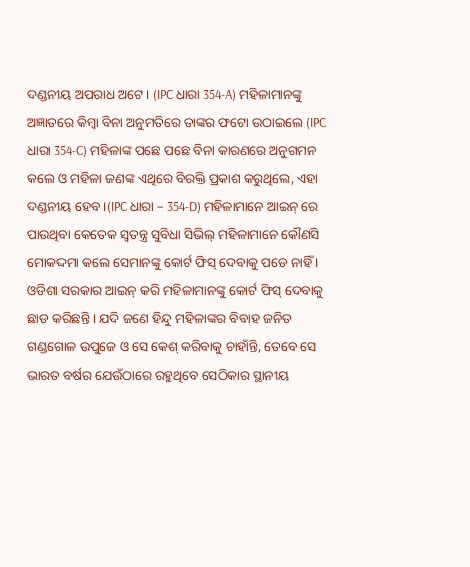ଦଣ୍ଡନୀୟ ଅପରାଧ ଅଟେ । (IPC ଧାରା 354-A) ମହିଳାମାନଙ୍କୁ ଅଜ୍ଞାତରେ କିମ୍ବା ବିନା ଅନୁମତିରେ ତାଙ୍କର ଫଟୋ ଉଠାଇଲେ (IPC ଧାରା 354-C) ମହିଳାଙ୍କ ପଛେ ପଛେ ବିନା କାରଣରେ ଅନୁଗମନ କଲେ ଓ ମହିଳା ଜଣଙ୍କ ଏଥିରେ ବିରକ୍ତି ପ୍ରକାଶ କରୁଥିଲେ, ଏହା ଦଣ୍ଡନୀୟ ହେବ ।(IPC ଧାରା – 354-D) ମହିଳାମାନେ ଆଇନ୍ ରେ ପାଉଥିବା କେତେକ ସ୍ଵତନ୍ତ୍ର ସୁବିଧା ସିଭିଲ୍ ମହିଳାମାନେ କୌଣସି ମୋକଦ୍ଦମା କଲେ ସେମାନଙ୍କୁ କୋର୍ଟ ଫିସ୍ ଦେବାକୁ ପଡେ ନାହିଁ । ଓଡିଶା ସରକାର ଆଇନ୍ କରି ମହିଳାମାନଙ୍କୁ କୋର୍ଟ ଫିସ୍ ଦେବାକୁ ଛାଡ କରିଛନ୍ତି । ଯଦି ଜଣେ ହିନ୍ଦୁ ମହିଳାଙ୍କର ବିବାହ ଜନିତ ଗଣ୍ଡଗୋଳ ଉପୁଜେ ଓ ସେ କେଶ୍ କରିବାକୁ ଚାହାଁନ୍ତି, ତେବେ ସେ ଭାରତ ବର୍ଷର ଯେଉଁଠାରେ ରହୁଥିବେ ସେଠିକାର ସ୍ଥାନୀୟ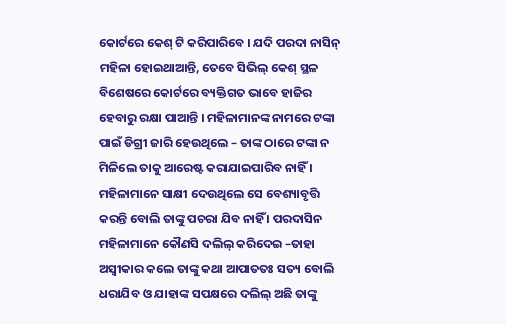କୋର୍ଟରେ କେଶ୍ ଟି କରିପାରିବେ । ଯଦି ପରଦା ନାସିନ୍ ମହିଳା ହୋଇଥାଆନ୍ତି, ତେବେ ସିଭିଲ୍ କେଶ୍ ସ୍ଥଳ ବିଶେଷରେ କୋର୍ଟରେ ବ୍ୟକ୍ତିଗତ ଭାବେ ହାଜିର ହେବାରୁ ରକ୍ଷା ପାଆନ୍ତି । ମହିଳାମାନଙ୍କ ନାମରେ ଟଙ୍କା ପାଇଁ ଡିଗ୍ରୀ ଜାରି ହେଉଥିଲେ – ତାଙ୍କ ଠାରେ ଟଙ୍କା ନ ମିଳିଲେ ତାକୁ ଆରେଷ୍ଟ କରାଯାଇପାରିବ ନାହିଁ । ମହିଳାମାନେ ସାକ୍ଷୀ ଦେଉଥିଲେ ସେ ବେଶ୍ୟାବୃତ୍ତି କରନ୍ତି ବୋଲି ତାଙ୍କୁ ପଚରା ଯିବ ନାହିଁ । ପରଦାସିନ ମହିଳାମାନେ କୌଣସି ଦଲିଲ୍ କରିଦେଇ –ତାହା ଅସ୍ଵୀକାର କଲେ ତାଙ୍କୁ କଥା ଆପାତତଃ ସତ୍ୟ ବୋଲି ଧରାଯିବ ଓ ଯାହାଙ୍କ ସପକ୍ଷରେ ଦଲିଲ୍ ଅଛି ତାଙ୍କୁ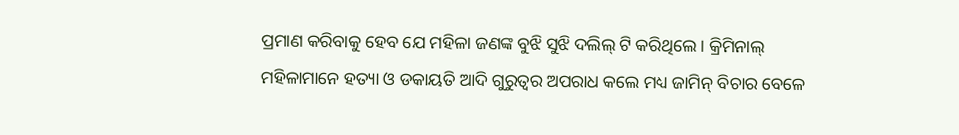ପ୍ରମାଣ କରିବାକୁ ହେବ ଯେ ମହିଳା ଜଣଙ୍କ ବୁଝି ସୁଝି ଦଲିଲ୍ ଟି କରିଥିଲେ । କ୍ରିମିନାଲ୍ ମହିଳାମାନେ ହତ୍ୟା ଓ ଡକାୟତି ଆଦି ଗୁରୁତ୍ଵର ଅପରାଧ କଲେ ମଧ୍ୟ ଜାମିନ୍ ବିଚାର ବେଳେ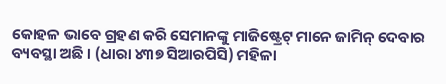କୋହଳ ଭାବେ ଗ୍ରହଣ କରି ସେମାନଙ୍କୁ ମାଜିଷ୍ଟ୍ରେଟ୍ ମାନେ ଜାମିନ୍ ଦେବାର ବ୍ୟବସ୍ଥା ଅଛି । (ଧାରା ୪୩୭ ସିଆରପିସି) ମହିଳା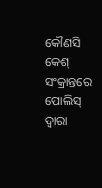କୌଣସି କେଶ୍ ସଂକ୍ରାନ୍ତରେ ପୋଲିସ୍ ଦ୍ଵାରା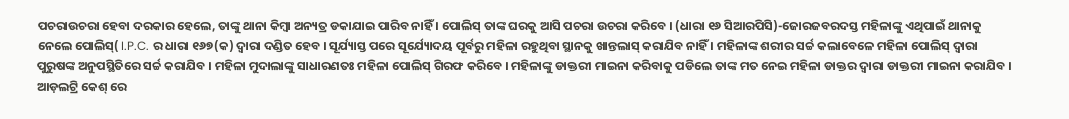ପଚରାଉଚରା ହେବା ଦରକାର ହେଲେ, ତାଙ୍କୁ ଥାନା କିମ୍ବା ଅନ୍ୟତ୍ର ଡକାଯାଇ ପାରିବ ନାହିଁ । ପୋଲିସ୍ ତାଙ୍କ ଘରକୁ ଆସି ପଚରା ଉଚରା କରିବେ । (ଧାରା ୧୬ ସିଆରପିସି)-ଜୋରଜବରଦସ୍ତ ମହିଳାଙ୍କୁ ଏଥିପାଇଁ ଥାନାକୁ ନେଲେ ପୋଲିସ୍( I.P.C. ର ଧାରା ୧୬୭(କ) ଦ୍ଵାରା ଦଣ୍ଡିତ ହେବ । ସୂର୍ଯ୍ୟାସ୍ତ ପରେ ସୂର୍ଯ୍ୟୋଦୟ ପୂର୍ବରୁ ମହିଳା ରହୁଥିବା ସ୍ଥାନକୁ ଖାନ୍ତଲାସ୍ କରାଯିବ ନାହିଁ । ମହିଳାଙ୍କ ଶରୀର ସର୍ଚ୍ଚ କଲାବେଳେ ମହିଳା ପୋଲିସ୍ ଦ୍ଵାରା ପୁରୁଷଙ୍କ ଅନୁପସ୍ଥିତିରେ ସର୍ଚ୍ଚ କରାଯିବ । ମହିଳା ମୁଦାଲାଙ୍କୁ ସାଧାରଣତଃ ମହିଳା ପୋଲିସ୍ ଗିରଫ କରିବେ । ମହିଳାଙ୍କୁ ଡାକ୍ତରୀ ମାଇନା କରିବାକୁ ପଡିଲେ ତାଙ୍କ ମତ ନେଇ ମହିଳା ଡାକ୍ତର ଦ୍ଵାରା ଡାକ୍ତରୀ ମାଇନା କରାଯିବ । ଆଡ଼ଲଟ୍ରି କେଶ୍ ରେ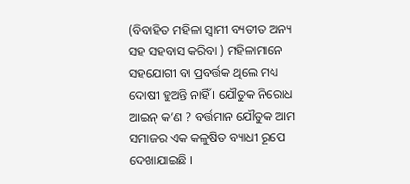(ବିବାହିତ ମହିଳା ସ୍ଵାମୀ ବ୍ୟତୀତ ଅନ୍ୟ ସହ ସହବାସ କରିବା ) ମହିଳାମାନେ ସହଯୋଗୀ ବା ପ୍ରବର୍ତ୍ତକ ଥିଲେ ମଧ୍ୟ ଦୋଷୀ ହୁଅନ୍ତି ନାହିଁ । ଯୌତୁକ ନିରୋଧ ଆଇନ୍ କ’ଣ ? ବର୍ତ୍ତମାନ ଯୌତୁକ ଆମ ସମାଜର ଏକ କଳୁଷିତ ବ୍ୟାଧୀ ରୂପେ ଦେଖାଯାଇଛି ।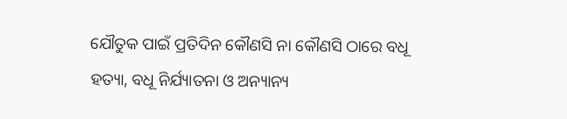ଯୌତୁକ ପାଇଁ ପ୍ରତିଦିନ କୌଣସି ନା କୌଣସି ଠାରେ ବଧୂ ହତ୍ୟା, ବଧୂ ନିର୍ଯ୍ୟାତନା ଓ ଅନ୍ୟାନ୍ୟ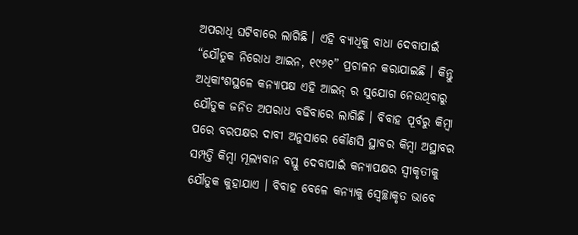ଅପରାଧି ଘଟିବାରେ ଲାଗିଛି । ଏହି ବ୍ୟାଧିକୁ ବାଧା ଦେବାପାଇଁ “ଯୌତୁକ ନିରୋଧ ଆଇନ, ୧୯୬୧” ପ୍ରଚାଳନ କରାଯାଇଛି । କିନ୍ତୁ ଅଧିକାଂଶସ୍ଥଳେ କନ୍ୟାପକ୍ଷ ଏହି ଆଇନ୍ ର ସୁଯୋଗ ନେଉଥିବାରୁ ଯୌତୁକ ଜନିତ ଅପରାଧ ବଢିବାରେ ଲାଗିଛି । ବିବାହ ପୂର୍ବରୁ କିମ୍ବା ପରେ ବରପକ୍ଷର ଦାବୀ ଅନୁସାରେ କୌଣସି ସ୍ଥାବର କିମ୍ବା ଅସ୍ଥାବର ସମ୍ପତ୍ତି କିମ୍ବା ମୂଲ୍ୟବାନ ବସ୍ତୁ ଦେବାପାଇଁ କନ୍ୟାପକ୍ଷର ସ୍ଵୀକୃତୀକୁ ଯୌତୁକ କୁହାଯାଏ । ବିବାହ ବେଳେ କନ୍ୟାକୁ ସ୍ଵେଚ୍ଛାକୃତ ଭାବେ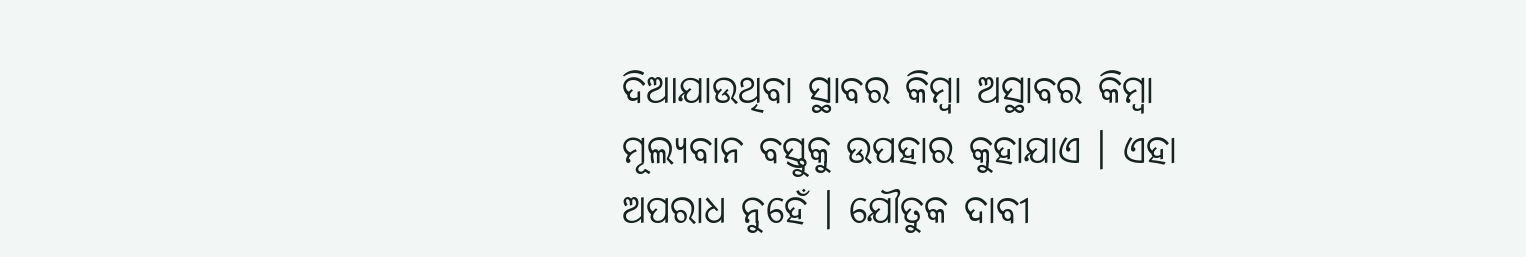ଦିଆଯାଉଥିବା ସ୍ଥାବର କିମ୍ବା ଅସ୍ଥାବର କିମ୍ବା ମୂଲ୍ୟବାନ ବସ୍ତୁକୁ ଉପହାର କୁହାଯାଏ । ଏହା ଅପରାଧ ନୁହେଁ । ଯୌତୁକ ଦାବୀ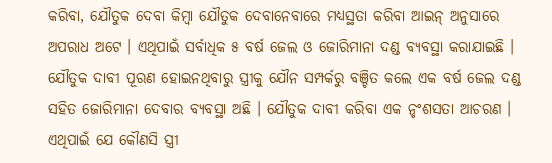କରିବା, ଯୌତୁକ ଦେବା କିମ୍ବା ଯୌତୁକ ଦେବାନେବାରେ ମଧ୍ୟସ୍ଥତା କରିବା ଆଇନ୍ ଅନୁସାରେ ଅପରାଧ ଅଟେ । ଏଥିପାଇଁ ସର୍ବାଧିକ ୫ ବର୍ଷ ଜେଲ ଓ ଜୋରିମାନା ଦଣ୍ଡ ବ୍ୟବସ୍ଥା କରାଯାଇଛି । ଯୌତୁକ ଦାବୀ ପୂରଣ ହୋଇନଥିବାରୁ ସ୍ତ୍ରୀକୁ ଯୌନ ସମ୍ପର୍କରୁ ବଞ୍ଚିତ କଲେ ଏକ ବର୍ଷ ଜେଲ ଦଣ୍ଡ ସହିତ ଜୋରିମାନା ଦେବାର ବ୍ୟବସ୍ଥା ଅଛି । ଯୌତୁକ ଦାବୀ କରିବା ଏକ ନୃଂଶସତା ଆଚରଣ । ଏଥିପାଇଁ ଯେ କୌଣସି ସ୍ତ୍ରୀ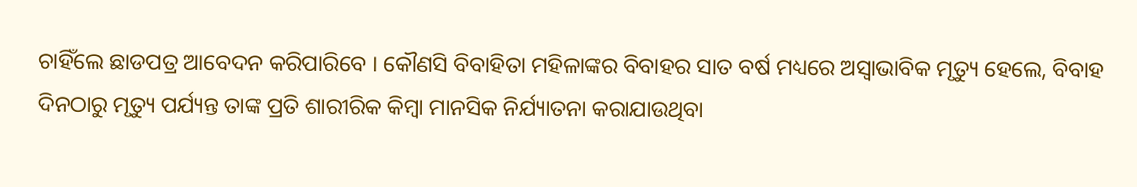ଚାହିଁଲେ ଛାଡପତ୍ର ଆବେଦନ କରିପାରିବେ । କୌଣସି ବିବାହିତା ମହିଳାଙ୍କର ବିବାହର ସାତ ବର୍ଷ ମଧ୍ୟରେ ଅସ୍ଵାଭାବିକ ମୃତ୍ୟୁ ହେଲେ, ବିବାହ ଦିନଠାରୁ ମୃତ୍ୟୁ ପର୍ଯ୍ୟନ୍ତ ତାଙ୍କ ପ୍ରତି ଶାରୀରିକ କିମ୍ବା ମାନସିକ ନିର୍ଯ୍ୟାତନା କରାଯାଉଥିବା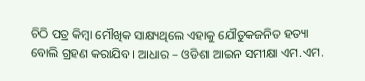ଚିଠି ପତ୍ର କିମ୍ବା ମୌଖିକ ସାକ୍ଷ୍ୟଥିଲେ ଏହାକୁ ଯୌତୁକଜନିତ ହତ୍ୟା ବୋଲି ଗ୍ରହଣ କରାଯିବ । ଆଧାର – ଓଡିଶା ଆଇନ ସମୀକ୍ଷା ଏମ.ଏମ.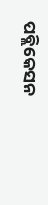ପବ୍ଲିକେସନ